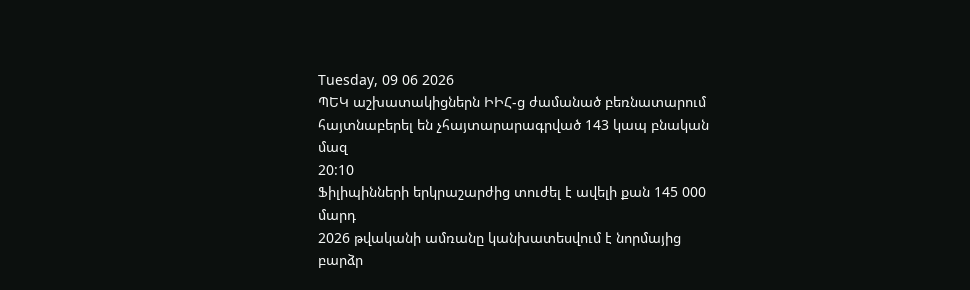Tuesday, 09 06 2026
ՊԵԿ աշխատակիցներն ԻԻՀ-ց ժամանած բեռնատարում հայտնաբերել են չհայտարարագրված 143 կապ բնական մազ
20:10
Ֆիլիպինների երկրաշարժից տուժել է ավելի քան 145 000 մարդ
2026 թվականի ամռանը կանխատեսվում է նորմայից բարձր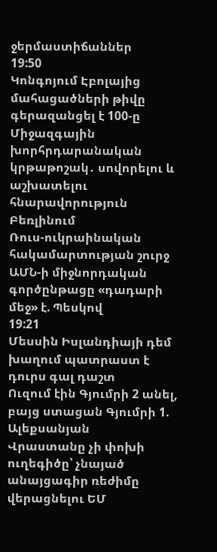ջերմաստիճաններ
19:50
Կոնգոյում Էբոլայից մահացածների թիվը գերազանցել է 100-ը
Միջազգային խորհրդարանական կրթաթոշակ․ սովորելու և աշխատելու հնարավորություն Բեռլինում
Ռուս-ուկրաինական հակամարտության շուրջ ԱՄՆ-ի միջնորդական գործընթացը «դադարի մեջ» է. Պեսկով
19:21
Մեսսին Իսլանդիայի դեմ խաղում պատրաստ է դուրս գալ դաշտ
Ուզում էին Գյումրի 2 անել, բայց ստացան Գյումրի 1. Ալեքսանյան
Վրաստանը չի փոխի ուղեգիծը՝ չնայած անայցագիր ռեժիմը վերացնելու ԵՄ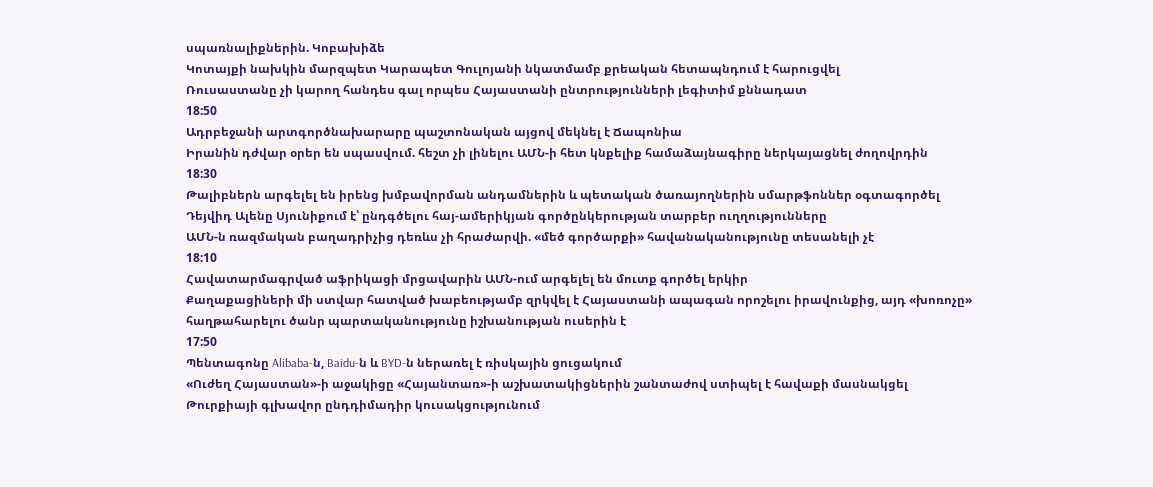սպառնալիքներին. Կոբախիձե
Կոտայքի նախկին մարզպետ Կարապետ Գուլոյանի նկատմամբ քրեական հետապնդում է հարուցվել
Ռուսաստանը չի կարող հանդես գալ որպես Հայաստանի ընտրությունների լեգիտիմ քննադատ
18:50
Ադրբեջանի արտգործնախարարը պաշտոնական այցով մեկնել է Ճապոնիա
Իրանին դժվար օրեր են սպասվում. հեշտ չի լինելու ԱՄՆ-ի հետ կնքելիք համաձայնագիրը ներկայացնել ժողովրդին
18:30
Թալիբներն արգելել են իրենց խմբավորման անդամներին և պետական ծառայողներին սմարթֆոններ օգտագործել
Դեյվիդ Ալենը Սյունիքում է՝ ընդգծելու հայ-ամերիկյան գործընկերության տարբեր ուղղությունները
ԱՄՆ-ն ռազմական բաղադրիչից դեռևս չի հրաժարվի. «մեծ գործարքի» հավանականությունը տեսանելի չէ
18:10
Հավատարմագրված աֆրիկացի մրցավարին ԱՄՆ-ում արգելել են մուտք գործել երկիր
Քաղաքացիների մի ստվար հատված խաբեությամբ զրկվել է Հայաստանի ապագան որոշելու իրավունքից, այդ «խոռոչը» հաղթահարելու ծանր պարտականությունը իշխանության ուսերին է
17:50
Պենտագոնը Alibaba-ն, Baidu-ն և BYD-ն ներառել է ռիսկային ցուցակում
«Ուժեղ Հայաստան»-ի աջակիցը «Հայանտառ»-ի աշխատակիցներին շանտաժով ստիպել է հավաքի մասնակցել
Թուրքիայի գլխավոր ընդդիմադիր կուսակցությունում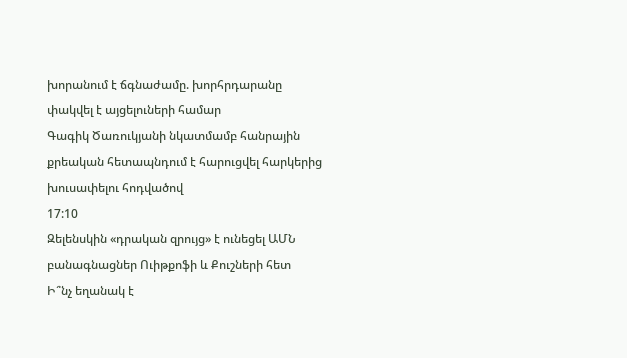խորանում է ճգնաժամը. խորհրդարանը փակվել է այցելուների համար
Գագիկ Ծառուկյանի նկատմամբ հանրային քրեական հետապնդում է հարուցվել հարկերից խուսափելու հոդվածով
17:10
Զելենսկին «դրական զրույց» է ունեցել ԱՄՆ բանագնացներ Ուիթքոֆի և Քուշների հետ
Ի՞նչ եղանակ է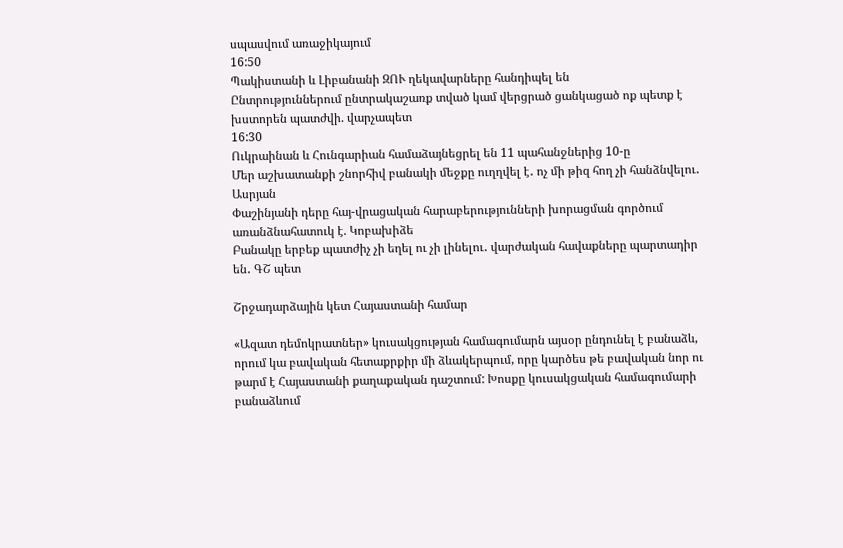սպասվում առաջիկայում
16:50
Պակիստանի և Լիբանանի ԶՈՒ ղեկավարները հանդիպել են
Ընտրություններում ընտրակաշառք տված կամ վերցրած ցանկացած ոք պետք է խստորեն պատժվի. վարչապետ
16:30
Ուկրաինան և Հունգարիան համաձայնեցրել են 11 պահանջներից 10-ը
Մեր աշխատանքի շնորհիվ բանակի մեջքը ուղղվել է․ ոչ մի թիզ հող չի հանձնվելու․ Ասրյան
Փաշինյանի դերը հայ-վրացական հարաբերությունների խորացման գործում առանձնահատուկ է. Կոբախիձե
Բանակը երբեք պատժիչ չի եղել ու չի լինելու․ վարժական հավաքները պարտադիր են․ ԳՇ պետ

Շրջադարձային կետ Հայաստանի համար

«Ազատ դեմոկրատներ» կուսակցության համագումարն այսօր ընդունել է բանաձև, որում կա բավական հետաքրքիր մի ձևակերպում, որը կարծես թե բավական նոր ու թարմ է Հայաստանի քաղաքական դաշտում: Խոսքը կուսակցական համագումարի բանաձևում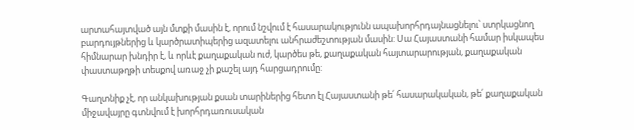արտահայտված այն մտքի մասին է, որում նշվում է հասարակությունն ապախորհրդայնացնելու՝ ստրկացնող բարդույթներից և կարծրատիպերից ազատելու անհրաժեշտության մասին: Սա Հայաստանի համար իսկապես հիմնարար խնդիր է, և որևէ քաղաքական ուժ, կարծես թե, քաղաքական հայտարարության, քաղաքական փաստաթղթի տեսքով առաջ չի քաշել այդ հարցադրումը:

Գաղտնիք չէ, որ անկախության քսան տարիներից հետո էլ Հայաստանի թե՛ հասարակական, թե՛ քաղաքական միջավայրը գտնվում է խորհրդառուսական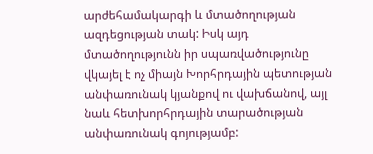արժեհամակարգի և մտածողության ազդեցության տակ: Իսկ այդ մտածողությունն իր սպառվածությունը վկայել է ոչ միայն Խորհրդային պետության անփառունակ կյանքով ու վախճանով, այլ նաև հետխորհրդային տարածության անփառունակ գոյությամբ: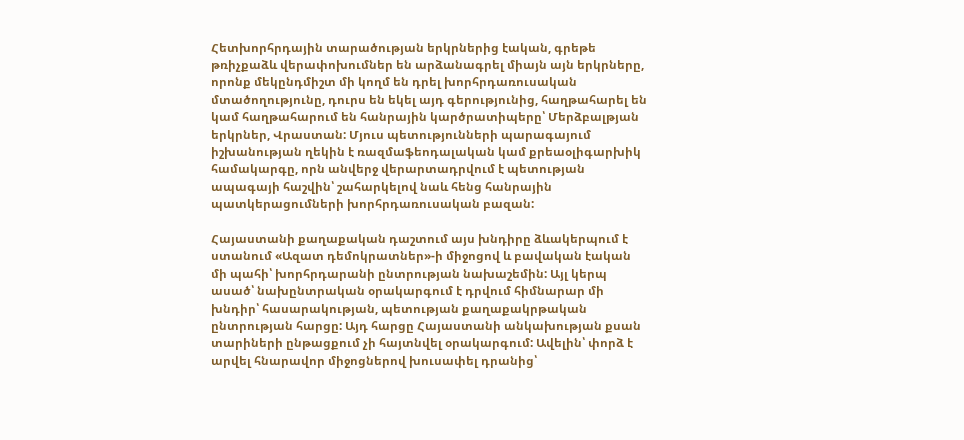Հետխորհրդային տարածության երկրներից էական, գրեթե թռիչքաձև վերափոխումներ են արձանագրել միայն այն երկրները, որոնք մեկընդմիշտ մի կողմ են դրել խորհրդառուսական մտածողությունը, դուրս են եկել այդ գերությունից, հաղթահարել են կամ հաղթահարում են հանրային կարծրատիպերը՝ Մերձբալթյան երկրներ, Վրաստան: Մյուս պետությունների պարագայում իշխանության ղեկին է ռազմաֆեոդալական կամ քրեաօլիգարխիկ համակարգը, որն անվերջ վերարտադրվում է պետության ապագայի հաշվին՝ շահարկելով նաև հենց հանրային պատկերացումների խորհրդառուսական բազան:

Հայաստանի քաղաքական դաշտում այս խնդիրը ձևակերպում է ստանում «Ազատ դեմոկրատներ»-ի միջոցով և բավական էական մի պահի՝ խորհրդարանի ընտրության նախաշեմին: Այլ կերպ ասած՝ նախընտրական օրակարգում է դրվում հիմնարար մի խնդիր՝ հասարակության, պետության քաղաքակրթական ընտրության հարցը: Այդ հարցը Հայաստանի անկախության քսան տարիների ընթացքում չի հայտնվել օրակարգում: Ավելին՝ փորձ է արվել հնարավոր միջոցներով խուսափել դրանից՝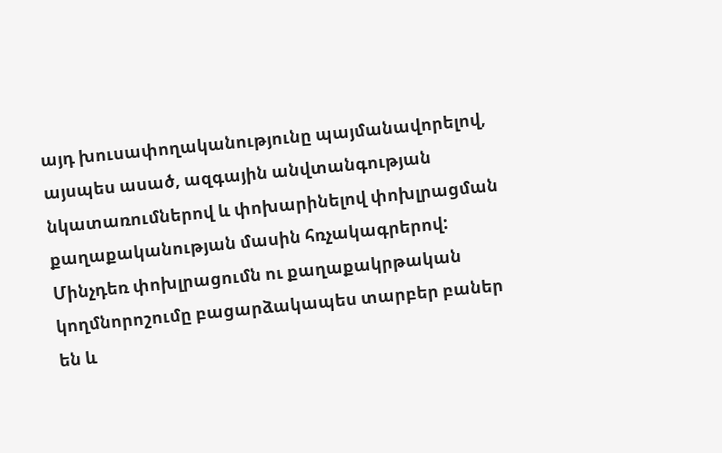այդ խուսափողականությունը պայմանավորելով, այսպես ասած, ազգային անվտանգության նկատառումներով և փոխարինելով փոխլրացման քաղաքականության մասին հռչակագրերով: Մինչդեռ փոխլրացումն ու քաղաքակրթական կողմնորոշումը բացարձակապես տարբեր բաներ են և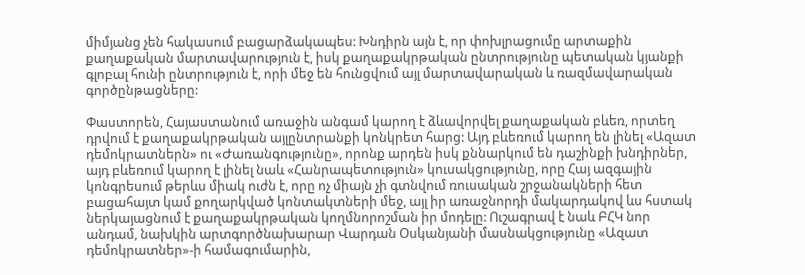միմյանց չեն հակասում բացարձակապես: Խնդիրն այն է, որ փոխլրացումը արտաքին քաղաքական մարտավարություն է, իսկ քաղաքակրթական ընտրությունը պետական կյանքի գլոբալ հունի ընտրություն է, որի մեջ են հունցվում այլ մարտավարական և ռազմավարական գործընթացները:

Փաստորեն, Հայաստանում առաջին անգամ կարող է ձևավորվել քաղաքական բևեռ, որտեղ դրվում է քաղաքակրթական այլընտրանքի կոնկրետ հարց: Այդ բևեռում կարող են լինել «Ազատ դեմոկրատներն» ու «Ժառանգությունը», որոնք արդեն իսկ քննարկում են դաշինքի խնդիրներ, այդ բևեռում կարող է լինել նաև «Հանրապետություն» կուսակցությունը, որը Հայ ազգային կոնգրեսում թերևս միակ ուժն է, որը ոչ միայն չի գտնվում ռուսական շրջանակների հետ բացահայտ կամ քողարկված կոնտակտների մեջ, այլ իր առաջնորդի մակարդակով ևս հստակ ներկայացնում է քաղաքակրթական կողմնորոշման իր մոդելը: Ուշագրավ է նաև ԲՀԿ նոր անդամ, նախկին արտգործնախարար Վարդան Օսկանյանի մասնակցությունը «Ազատ դեմոկրատներ»-ի համագումարին,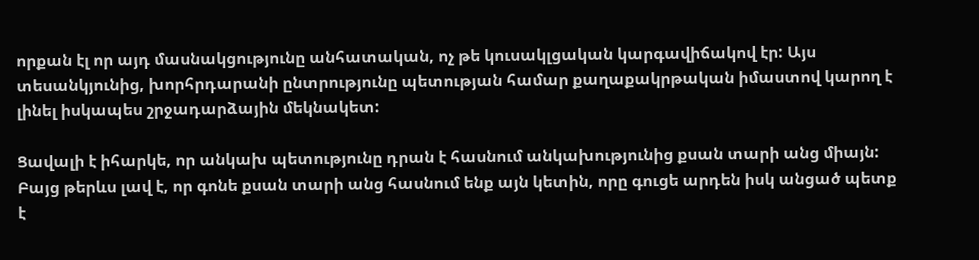որքան էլ որ այդ մասնակցությունը անհատական, ոչ թե կուսակլցական կարգավիճակով էր: Այս տեսանկյունից, խորհրդարանի ընտրությունը պետության համար քաղաքակրթական իմաստով կարող է լինել իսկապես շրջադարձային մեկնակետ:

Ցավալի է իհարկե, որ անկախ պետությունը դրան է հասնում անկախությունից քսան տարի անց միայն: Բայց թերևս լավ է, որ գոնե քսան տարի անց հասնում ենք այն կետին, որը գուցե արդեն իսկ անցած պետք է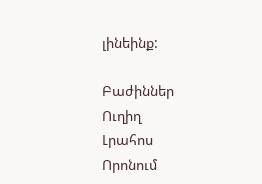լինեինք:

Բաժիններ
Ուղիղ
Լրահոս
Որոնում